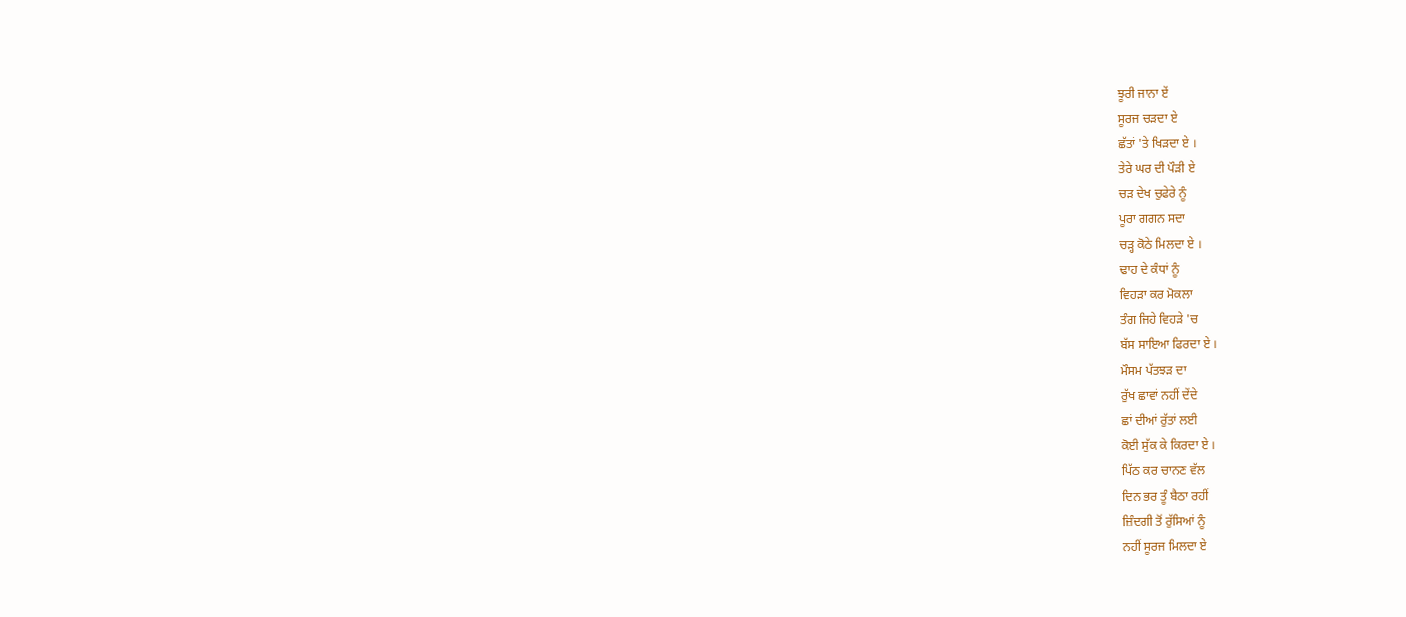ਝੂਰੀ ਜਾਨਾ ਏਂ
ਸੂਰਜ ਚੜਦਾ ਏ
ਛੱਤਾਂ 'ਤੇ ਖਿੜਦਾ ਏ ।
ਤੇਰੇ ਘਰ ਦੀ ਪੌੜੀ ਏ
ਚੜ ਦੇਖ ਚੁਫੇਰੇ ਨੂੰ
ਪੂਰਾ ਗਗਨ ਸਦਾ
ਚੜ੍ਹ ਕੋਠੇ ਮਿਲਦਾ ਏ ।
ਢਾਹ ਦੇ ਕੰਧਾਂ ਨੂੰ
ਵਿਹੜਾ ਕਰ ਮੋਕਲਾ
ਤੰਗ ਜਿਹੇ ਵਿਹੜੇ 'ਚ
ਬੱਸ ਸਾਇਆ ਫਿਰਦਾ ਏ ।
ਮੌਸਮ ਪੱਤਝੜ ਦਾ
ਰੁੱਖ ਛਾਵਾਂ ਨਹੀਂ ਦੇਂਦੇ
ਛਾਂ ਦੀਆਂ ਰੁੱਤਾਂ ਲਈ
ਕੋਈ ਸੁੱਕ ਕੇ ਕਿਰਦਾ ਏ ।
ਪਿੱਠ ਕਰ ਚਾਨਣ ਵੱਲ
ਦਿਨ ਭਰ ਤੂੰ ਬੈਠਾ ਰਹੀਂ
ਜ਼ਿੰਦਗੀ ਤੋਂ ਰੁੱਸਿਆਂ ਨੂੰ
ਨਹੀਂ ਸੂਰਜ ਮਿਲਦਾ ਏ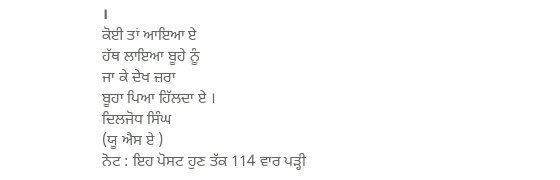।
ਕੋਈ ਤਾਂ ਆਇਆ ਏ
ਹੱਥ ਲਾਇਆ ਬੂਹੇ ਨੂੰ
ਜਾ ਕੇ ਦੇਖ ਜ਼ਰਾ
ਬੂਹਾ ਪਿਆ ਹਿੱਲਦਾ ਏ ।
ਦਿਲਜੋਧ ਸਿੰਘ
(ਯੂ ਐਸ ਏ )
ਨੋਟ : ਇਹ ਪੋਸਟ ਹੁਣ ਤੱਕ 114 ਵਾਰ ਪੜ੍ਹੀ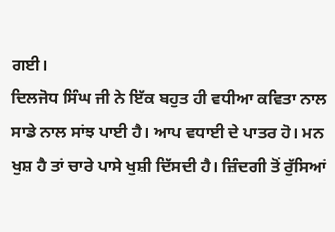ਗਈ।
ਦਿਲਜੋਧ ਸਿੰਘ ਜੀ ਨੇ ਇੱਕ ਬਹੁਤ ਹੀ ਵਧੀਆ ਕਵਿਤਾ ਨਾਲ ਸਾਡੇ ਨਾਲ ਸਾਂਝ ਪਾਈ ਹੈ। ਆਪ ਵਧਾਈ ਦੇ ਪਾਤਰ ਹੋ। ਮਨ ਖੁਸ਼ ਹੈ ਤਾਂ ਚਾਰੇ ਪਾਸੇ ਖੁਸ਼ੀ ਦਿੱਸਦੀ ਹੈ। ਜ਼ਿੰਦਗੀ ਤੋਂ ਰੁੱਸਿਆਂ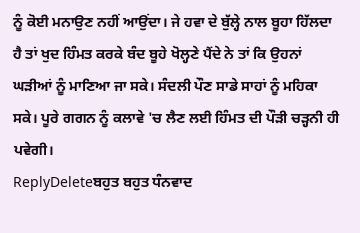ਨੂੰ ਕੋਈ ਮਨਾਉਣ ਨਹੀਂ ਆਉਂਦਾ। ਜੇ ਹਵਾ ਦੇ ਬੁੱਲ੍ਹੇ ਨਾਲ ਬੂਹਾ ਹਿੱਲਦਾ ਹੈ ਤਾਂ ਖੁਦ ਹਿੰਮਤ ਕਰਕੇ ਬੰਦ ਬੂਹੇ ਖੋਲ੍ਹਣੇ ਪੈਂਦੇ ਨੇ ਤਾਂ ਕਿ ਉਹਨਾਂ ਘੜੀਆਂ ਨੂੰ ਮਾਣਿਆ ਜਾ ਸਕੇ। ਸੰਦਲੀ ਪੌਣ ਸਾਡੇ ਸਾਹਾਂ ਨੂੰ ਮਹਿਕਾ ਸਕੇ। ਪੂਰੇ ਗਗਨ ਨੂੰ ਕਲਾਵੇ 'ਚ ਲੈਣ ਲਈ ਹਿੰਮਤ ਦੀ ਪੌੜੀ ਚੜ੍ਹਨੀ ਹੀ ਪਵੇਗੀ।
ReplyDeleteਬਹੁਤ ਬਹੁਤ ਧੰਨਵਾਦ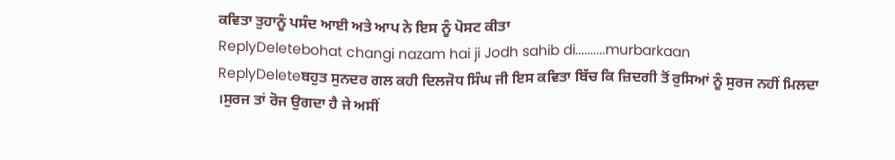ਕਵਿਤਾ ਤੁਹਾਨੂੰ ਪਸੰਦ ਆਈ ਅਤੇ ਆਪ ਨੇ ਇਸ ਨੂੰ ਪੋਸਟ ਕੀਤਾ
ReplyDeletebohat changi nazam hai ji Jodh sahib di..........murbarkaan
ReplyDeleteਬਹੁਤ ਸੁਨਦਰ ਗਲ ਕਹੀ ਦਿਲਜੋਧ ਸਿੰਘ ਜੀ ਇਸ ਕਵਿਤਾ ਬਿੱਚ ਕਿ ਜ਼ਿਦਗੀ ਤੋਂ ਰੁਸਿਆਂ ਨੂੰ ਸੁਰਜ ਨਹੀਂ ਮਿਲਦਾ ।ਸੁਰਜ ਤਾਂ ਰੋਜ ਉਗਦਾ ਹੈ ਜੇ ਅਸੀਂ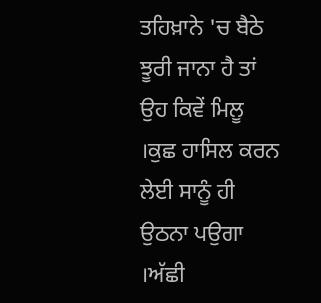ਤਹਿਖ਼ਾਨੇ 'ਚ ਬੈਠੇ ਝੂਰੀ ਜਾਨਾ ਹੈ ਤਾਂ ਉਹ ਕਿਵੇਂ ਮਿਲੂ ।ਕੁਛ ਹਾਸਿਲ ਕਰਨ ਲੇਈ ਸਾਨੂੰ ਹੀ ਉਠਨਾ ਪਉਗਾ ।ਅੱਛੀ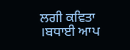ਲਗੀ ਕਵਿਤਾ ।ਬਧਾਈ ਆਪ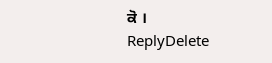ਕੋ ।
ReplyDelete